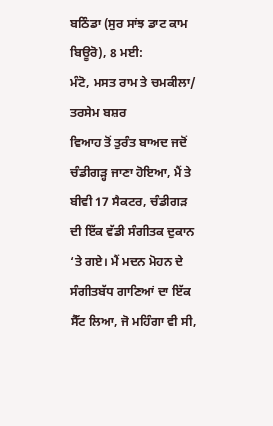ਬਠਿੰਡਾ (ਸੁਰ ਸਾਂਝ ਡਾਟ ਕਾਮ ਬਿਊਰੋ), 8 ਮਈ:
ਮੰਟੋ, ਮਸਤ ਰਾਮ ਤੇ ਚਮਕੀਲਾ/ ਤਰਸੇਮ ਬਸ਼ਰ
ਵਿਆਹ ਤੋਂ ਤੁਰੰਤ ਬਾਅਦ ਜਦੋਂ ਚੰਡੀਗੜ੍ਹ ਜਾਣਾ ਹੋਇਆ, ਮੈਂ ਤੇ ਬੀਵੀ 17 ਸੈਕਟਰ, ਚੰਡੀਗੜ ਦੀ ਇੱਕ ਵੱਡੀ ਸੰਗੀਤਕ ਦੁਕਾਨ ‘ਤੇ ਗਏ। ਮੈਂ ਮਦਨ ਮੋਹਨ ਦੇ ਸੰਗੀਤਬੱਧ ਗਾਣਿਆਂ ਦਾ ਇੱਕ ਸੈੱਟ ਲਿਆ, ਜੋ ਮਹਿੰਗਾ ਵੀ ਸੀ,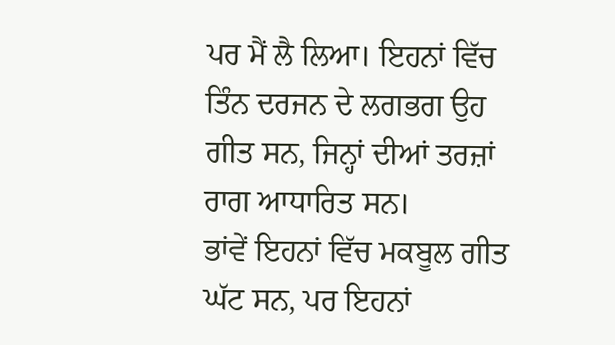ਪਰ ਮੈਂ ਲੈ ਲਿਆ। ਇਹਨਾਂ ਵਿੱਚ ਤਿੰਨ ਦਰਜਨ ਦੇ ਲਗਭਗ ਉਹ ਗੀਤ ਸਨ, ਜਿਨ੍ਹਾਂ ਦੀਆਂ ਤਰਜ਼ਾਂ ਰਾਗ ਆਧਾਰਿਤ ਸਨ।
ਭਾਂਵੇਂ ਇਹਨਾਂ ਵਿੱਚ ਮਕਬੂਲ ਗੀਤ ਘੱਟ ਸਨ, ਪਰ ਇਹਨਾਂ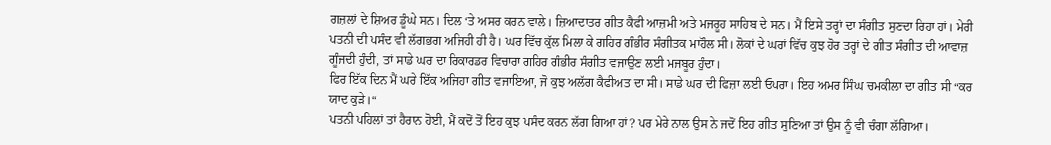ਗਜ਼ਲਾਂ ਦੇ ਸ਼ਿਅਰ ਡੂੰਘੇ ਸਨ। ਦਿਲ ‘ਤੇ ਅਸਰ ਕਰਨ ਵਾਲੇ। ਜ਼ਿਆਦਾਤਰ ਗੀਤ ਕੈਫੀ ਆਜ਼ਮੀ ਅਤੇ ਮਜਰੂਹ ਸਾਹਿਬ ਦੇ ਸਨ। ਮੈਂ ਇਸੇ ਤਰ੍ਹਾਂ ਦਾ ਸੰਗੀਤ ਸੁਣਦਾ ਰਿਹਾ ਹਾਂ। ਮੇਰੀ ਪਤਨੀ ਦੀ ਪਸੰਦ ਵੀ ਲੱਗਭਗ ਅਜਿਹੀ ਹੀ ਹੈ। ਘਰ ਵਿੱਚ ਕੁੱਲ ਮਿਲਾ ਕੇ ਗਹਿਰ ਗੰਭੀਰ ਸੰਗੀਤਕ ਮਾਹੌਲ ਸੀ। ਲੋਕਾਂ ਦੇ ਘਰਾਂ ਵਿੱਚ ਕੁਝ ਹੋਰ ਤਰ੍ਹਾਂ ਦੇ ਗੀਤ ਸੰਗੀਤ ਦੀ ਆਵਾਜ਼ ਗੂੰਜਦੀ ਹੁੰਦੀ, ਤਾਂ ਸਾਡੇ ਘਰ ਦਾ ਰਿਕਾਰਡਰ ਵਿਚਾਰਾ ਗਹਿਰ ਗੰਭੀਰ ਸੰਗੀਤ ਵਜਾਉਣ ਲਈ ਮਜਬੂਰ ਹੁੰਦਾ।
ਫਿਰ ਇੱਕ ਦਿਨ ਮੈਂ ਘਰੇ ਇੱਕ ਅਜਿਹਾ ਗੀਤ ਵਜਾਇਆ, ਜੋ ਕੁਝ ਅਲੱਗ ਕੈਫੀਅਤ ਦਾ ਸੀ। ਸਾਡੇ ਘਰ ਦੀ ਫਿਜ਼ਾ ਲਈ ਓਪਰਾ। ਇਹ ਅਮਰ ਸਿੰਘ ਚਮਕੀਲਾ ਦਾ ਗੀਤ ਸੀ “ਕਰ ਯਾਦ ਕੁੜੇ।“
ਪਤਨੀ ਪਹਿਲਾਂ ਤਾਂ ਹੈਰਾਨ ਹੋਈ, ਮੈਂ ਕਦੋਂ ਤੋਂ ਇਹ ਕੁਝ ਪਸੰਦ ਕਰਨ ਲੱਗ ਗਿਆ ਹਾਂ? ਪਰ ਮੇਰੇ ਨਾਲ ਉਸ ਨੇ ਜਦੋਂ ਇਹ ਗੀਤ ਸੁਣਿਆ ਤਾਂ ਉਸ ਨੂੰ ਵੀ ਚੰਗਾ ਲੱਗਿਆ।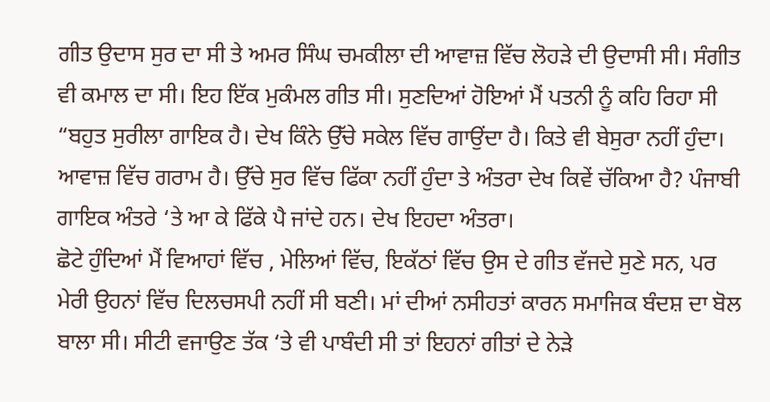ਗੀਤ ਉਦਾਸ ਸੁਰ ਦਾ ਸੀ ਤੇ ਅਮਰ ਸਿੰਘ ਚਮਕੀਲਾ ਦੀ ਆਵਾਜ਼ ਵਿੱਚ ਲੋਹੜੇ ਦੀ ਉਦਾਸੀ ਸੀ। ਸੰਗੀਤ ਵੀ ਕਮਾਲ ਦਾ ਸੀ। ਇਹ ਇੱਕ ਮੁਕੰਮਲ ਗੀਤ ਸੀ। ਸੁਣਦਿਆਂ ਹੋਇਆਂ ਮੈਂ ਪਤਨੀ ਨੂੰ ਕਹਿ ਰਿਹਾ ਸੀ “ਬਹੁਤ ਸੁਰੀਲਾ ਗਾਇਕ ਹੈ। ਦੇਖ ਕਿੰਨੇ ਉੱਚੇ ਸਕੇਲ ਵਿੱਚ ਗਾਉਂਦਾ ਹੈ। ਕਿਤੇ ਵੀ ਬੇਸੁਰਾ ਨਹੀਂ ਹੁੰਦਾ। ਆਵਾਜ਼ ਵਿੱਚ ਗਰਾਮ ਹੈ। ਉੱਚੇ ਸੁਰ ਵਿੱਚ ਫਿੱਕਾ ਨਹੀਂ ਹੁੰਦਾ ਤੇ ਅੰਤਰਾ ਦੇਖ ਕਿਵੇਂ ਚੱਕਿਆ ਹੈ? ਪੰਜਾਬੀ ਗਾਇਕ ਅੰਤਰੇ ‘ਤੇ ਆ ਕੇ ਫਿੱਕੇ ਪੈ ਜਾਂਦੇ ਹਨ। ਦੇਖ ਇਹਦਾ ਅੰਤਰਾ।
ਛੋਟੇ ਹੁੰਦਿਆਂ ਮੈਂ ਵਿਆਹਾਂ ਵਿੱਚ , ਮੇਲਿਆਂ ਵਿੱਚ, ਇਕੱਠਾਂ ਵਿੱਚ ਉਸ ਦੇ ਗੀਤ ਵੱਜਦੇ ਸੁਣੇ ਸਨ, ਪਰ ਮੇਰੀ ਉਹਨਾਂ ਵਿੱਚ ਦਿਲਚਸਪੀ ਨਹੀਂ ਸੀ ਬਣੀ। ਮਾਂ ਦੀਆਂ ਨਸੀਹਤਾਂ ਕਾਰਨ ਸਮਾਜਿਕ ਬੰਦਸ਼ ਦਾ ਬੋਲ ਬਾਲਾ ਸੀ। ਸੀਟੀ ਵਜਾਉਣ ਤੱਕ ‘ਤੇ ਵੀ ਪਾਬੰਦੀ ਸੀ ਤਾਂ ਇਹਨਾਂ ਗੀਤਾਂ ਦੇ ਨੇੜੇ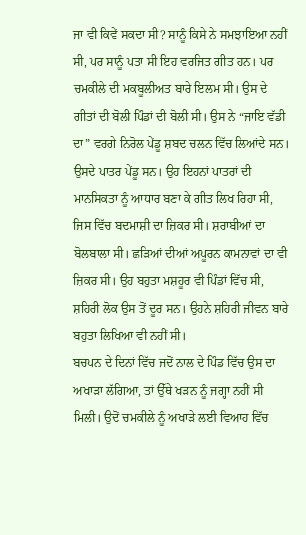ਜਾ ਵੀ ਕਿਵੇਂ ਸਕਦਾ ਸੀ? ਸਾਨੂੰ ਕਿਸੇ ਨੇ ਸਮਝਾਇਆ ਨਹੀਂ ਸੀ, ਪਰ ਸਾਨੂੰ ਪਤਾ ਸੀ ਇਹ ਵਰਜਿਤ ਗੀਤ ਹਨ। ਪਰ ਚਮਕੀਲੇ ਦੀ ਮਕਬੂਲੀਅਤ ਬਾਰੇ ਇਲਮ ਸੀ। ਉਸ ਦੇ ਗੀਤਾਂ ਦੀ ਬੋਲੀ ਪਿੰਡਾਂ ਦੀ ਬੋਲੀ ਸੀ। ਉਸ ਨੇ “ਜਾਇ ਵੱਡੀ ਦਾ” ਵਰਗੇ ਨਿਰੋਲ ਪੇਂਡੂ ਸ਼ਬਦ ਚਲਨ ਵਿੱਚ ਲਿਆਂਦੇ ਸਨ। ਉਸਦੇ ਪਾਤਰ ਪੇਂਡੂ ਸਨ। ਉਹ ਇਹਨਾਂ ਪਾਤਰਾਂ ਦੀ ਮਾਨਸਿਕਤਾ ਨੂੰ ਆਧਾਰ ਬਣਾ ਕੇ ਗੀਤ ਲਿਖ ਰਿਹਾ ਸੀ, ਜਿਸ ਵਿੱਚ ਬਦਮਾਸ਼ੀ ਦਾ ਜ਼ਿਕਰ ਸੀ। ਸ਼ਰਾਬੀਆਂ ਦਾ ਬੋਲਬਾਲਾ ਸੀ। ਛੜਿਆਂ ਦੀਆਂ ਅਪੂਰਨ ਕਾਮਨਾਵਾਂ ਦਾ ਵੀ ਜ਼ਿਕਰ ਸੀ। ਉਹ ਬਹੁਤਾ ਮਸ਼ਹੂਰ ਵੀ ਪਿੰਡਾਂ ਵਿੱਚ ਸੀ, ਸ਼ਹਿਰੀ ਲੋਕ ਉਸ ਤੋਂ ਦੂਰ ਸਨ। ਉਹਨੇ ਸ਼ਹਿਰੀ ਜੀਵਨ ਬਾਰੇ ਬਹੁਤਾ ਲਿਖਿਆ ਵੀ ਨਹੀਂ ਸੀ।
ਬਚਪਨ ਦੇ ਦਿਨਾਂ ਵਿੱਚ ਜਦੋਂ ਨਾਲ ਦੇ ਪਿੰਡ ਵਿੱਚ ਉਸ ਦਾ ਅਖਾੜਾ ਲੱਗਿਆ, ਤਾਂ ਉੱਥੇ ਖੜਨ ਨੂੰ ਜਗ੍ਹਾ ਨਹੀਂ ਸੀ ਮਿਲੀ। ਉਦੋਂ ਚਮਕੀਲੇ ਨੂੰ ਅਖਾੜੇ ਲਈ ਵਿਆਹ ਵਿੱਚ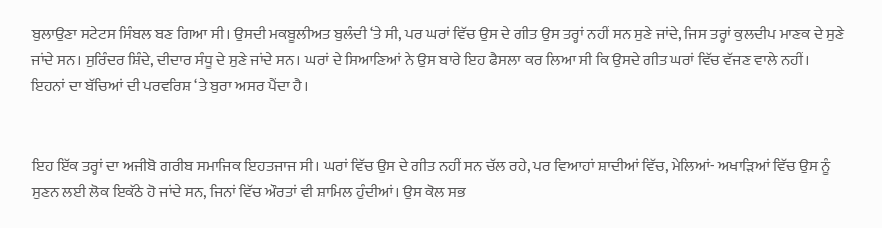ਬੁਲਾਉਣਾ ਸਟੇਟਸ ਸਿੰਬਲ ਬਣ ਗਿਆ ਸੀ। ਉਸਦੀ ਮਕਬੂਲੀਅਤ ਬੁਲੰਦੀ ‘ਤੇ ਸੀ, ਪਰ ਘਰਾਂ ਵਿੱਚ ਉਸ ਦੇ ਗੀਤ ਉਸ ਤਰ੍ਹਾਂ ਨਹੀਂ ਸਨ ਸੁਣੇ ਜਾਂਦੇ, ਜਿਸ ਤਰ੍ਹਾਂ ਕੁਲਦੀਪ ਮਾਣਕ ਦੇ ਸੁਣੇ ਜਾਂਦੇ ਸਨ। ਸੁਰਿੰਦਰ ਸ਼ਿੰਦੇ, ਦੀਦਾਰ ਸੰਧੂ ਦੇ ਸੁਣੇ ਜਾਂਦੇ ਸਨ। ਘਰਾਂ ਦੇ ਸਿਆਣਿਆਂ ਨੇ ਉਸ ਬਾਰੇ ਇਹ ਫੈਸਲਾ ਕਰ ਲਿਆ ਸੀ ਕਿ ਉਸਦੇ ਗੀਤ ਘਰਾਂ ਵਿੱਚ ਵੱਜਣ ਵਾਲੇ ਨਹੀਂ। ਇਹਨਾਂ ਦਾ ਬੱਚਿਆਂ ਦੀ ਪਰਵਰਿਸ਼ ‘ਤੇ ਬੁਰਾ ਅਸਰ ਪੈਂਦਾ ਹੈ।


ਇਹ ਇੱਕ ਤਰ੍ਹਾਂ ਦਾ ਅਜੀਬੋ ਗਰੀਬ ਸਮਾਜਿਕ ਇਹਤਜਾਜ ਸੀ। ਘਰਾਂ ਵਿੱਚ ਉਸ ਦੇ ਗੀਤ ਨਹੀਂ ਸਨ ਚੱਲ ਰਹੇ, ਪਰ ਵਿਆਹਾਂ ਸ਼ਾਦੀਆਂ ਵਿੱਚ, ਮੇਲਿਆਂ- ਅਖਾੜਿਆਂ ਵਿੱਚ ਉਸ ਨੂੰ ਸੁਣਨ ਲਈ ਲੋਕ ਇਕੱਠੇ ਹੋ ਜਾਂਦੇ ਸਨ, ਜਿਨਾਂ ਵਿੱਚ ਔਰਤਾਂ ਵੀ ਸ਼ਾਮਿਲ ਹੁੰਦੀਆਂ। ਉਸ ਕੋਲ ਸਭ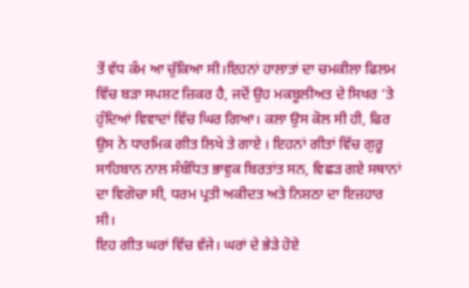ਤੋਂ ਵੱਧ ਕੰਮ ਆ ਚੁੱਕਿਆ ਸੀ।ਇਹਨਾਂ ਹਾਲਾਤਾਂ ਦਾ ਚਮਕੀਲਾ ਫਿਲਮ ਵਿੱਚ ਬੜਾ ਸਪਸ਼ਟ ਜ਼ਿਕਰ ਹੈ, ਜਦੋਂ ਉਹ ਮਕਬੂਲੀਅਤ ਦੇ ਸਿਖਰ ‘ਤੇ ਹੁੰਦਿਆਂ ਵਿਵਾਦਾਂ ਵਿੱਚ ਘਿਰ ਗਿਆ। ਕਲਾ ਉਸ ਕੋਲ ਸੀ ਹੀ, ਫਿਰ ਉਸ ਨੇ ਧਾਰਮਿਕ ਗੀਤ ਲਿਖੇ ਤੇ ਗਾਏ । ਇਹਨਾਂ ਗੀਤਾਂ ਵਿੱਚ ਗੁਰੂ ਸਾਹਿਬਾਨ ਨਾਲ ਸੰਬੰਧਿਤ ਭਾਵੁਕ ਬਿਰਤਾਂਤ ਸਨ, ਵਿਛੜ ਗਏ ਸਥਾਨਾਂ ਦਾ ਵਿਗੋਚਾ ਸੀ, ਧਰਮ ਪ੍ਰਤੀ ਅਕੀਦਤ ਅਤੇ ਨਿਸ਼ਠਾ ਦਾ ਇਜ਼ਹਾਰ ਸੀ।
ਇਹ ਗੀਤ ਘਰਾਂ ਵਿੱਚ ਵੱਜੇ। ਘਰਾਂ ਦੇ ਭੇੜੇ ਹੋਏ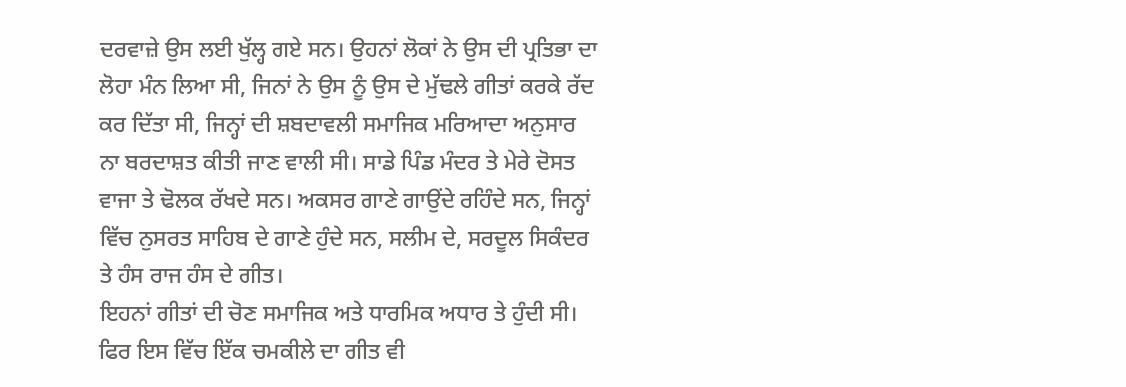ਦਰਵਾਜ਼ੇ ਉਸ ਲਈ ਖੁੱਲ੍ਹ ਗਏ ਸਨ। ਉਹਨਾਂ ਲੋਕਾਂ ਨੇ ਉਸ ਦੀ ਪ੍ਰਤਿਭਾ ਦਾ ਲੋਹਾ ਮੰਨ ਲਿਆ ਸੀ, ਜਿਨਾਂ ਨੇ ਉਸ ਨੂੰ ਉਸ ਦੇ ਮੁੱਢਲੇ ਗੀਤਾਂ ਕਰਕੇ ਰੱਦ ਕਰ ਦਿੱਤਾ ਸੀ, ਜਿਨ੍ਹਾਂ ਦੀ ਸ਼ਬਦਾਵਲੀ ਸਮਾਜਿਕ ਮਰਿਆਦਾ ਅਨੁਸਾਰ ਨਾ ਬਰਦਾਸ਼ਤ ਕੀਤੀ ਜਾਣ ਵਾਲੀ ਸੀ। ਸਾਡੇ ਪਿੰਡ ਮੰਦਰ ਤੇ ਮੇਰੇ ਦੋਸਤ ਵਾਜਾ ਤੇ ਢੋਲਕ ਰੱਖਦੇ ਸਨ। ਅਕਸਰ ਗਾਣੇ ਗਾਉਂਦੇ ਰਹਿੰਦੇ ਸਨ, ਜਿਨ੍ਹਾਂ ਵਿੱਚ ਨੁਸਰਤ ਸਾਹਿਬ ਦੇ ਗਾਣੇ ਹੁੰਦੇ ਸਨ, ਸਲੀਮ ਦੇ, ਸਰਦੂਲ ਸਿਕੰਦਰ ਤੇ ਹੰਸ ਰਾਜ ਹੰਸ ਦੇ ਗੀਤ।
ਇਹਨਾਂ ਗੀਤਾਂ ਦੀ ਚੋਣ ਸਮਾਜਿਕ ਅਤੇ ਧਾਰਮਿਕ ਅਧਾਰ ਤੇ ਹੁੰਦੀ ਸੀ। ਫਿਰ ਇਸ ਵਿੱਚ ਇੱਕ ਚਮਕੀਲੇ ਦਾ ਗੀਤ ਵੀ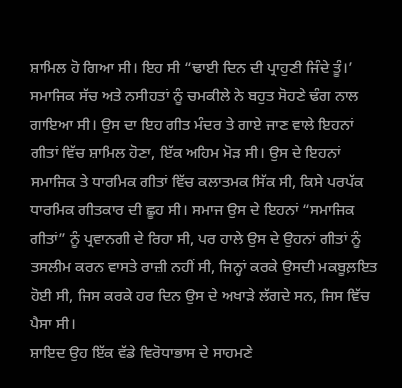ਸ਼ਾਮਿਲ ਹੋ ਗਿਆ ਸੀ। ਇਹ ਸੀ “ਢਾਈ ਦਿਨ ਦੀ ਪ੍ਰਾਹੁਣੀ ਜਿੰਦੇ ਤੂੰ।’ ਸਮਾਜਿਕ ਸੱਚ ਅਤੇ ਨਸੀਹਤਾਂ ਨੂੰ ਚਮਕੀਲੇ ਨੇ ਬਹੁਤ ਸੋਹਣੇ ਢੰਗ ਨਾਲ ਗਾਇਆ ਸੀ। ਉਸ ਦਾ ਇਹ ਗੀਤ ਮੰਦਰ ਤੇ ਗਾਏ ਜਾਣ ਵਾਲੇ ਇਹਨਾਂ ਗੀਤਾਂ ਵਿੱਚ ਸ਼ਾਮਿਲ ਹੋਣਾ, ਇੱਕ ਅਹਿਮ ਮੋੜ ਸੀ। ਉਸ ਦੇ ਇਹਨਾਂ ਸਮਾਜਿਕ ਤੇ ਧਾਰਮਿਕ ਗੀਤਾਂ ਵਿੱਚ ਕਲਾਤਮਕ ਸਿੱਕ ਸੀ, ਕਿਸੇ ਪਰਪੱਕ ਧਾਰਮਿਕ ਗੀਤਕਾਰ ਦੀ ਛੂਹ ਸੀ। ਸਮਾਜ ਉਸ ਦੇ ਇਹਨਾਂ “ਸਮਾਜਿਕ ਗੀਤਾਂ” ਨੂੰ ਪ੍ਰਵਾਨਗੀ ਦੇ ਰਿਹਾ ਸੀ, ਪਰ ਹਾਲੇ ਉਸ ਦੇ ਉਹਨਾਂ ਗੀਤਾਂ ਨੂੰ ਤਸਲੀਮ ਕਰਨ ਵਾਸਤੇ ਰਾਜ਼ੀ ਨਹੀਂ ਸੀ, ਜਿਨ੍ਹਾਂ ਕਰਕੇ ਉਸਦੀ ਮਕਬੂਲ਼ਇਤ ਹੋਈ ਸੀ, ਜਿਸ ਕਰਕੇ ਹਰ ਦਿਨ ਉਸ ਦੇ ਅਖਾੜੇ ਲੱਗਦੇ ਸਨ, ਜਿਸ ਵਿੱਚ ਪੈਸਾ ਸੀ।
ਸ਼ਾਇਦ ਉਹ ਇੱਕ ਵੱਡੇ ਵਿਰੋਧਾਭਾਸ ਦੇ ਸਾਹਮਣੇ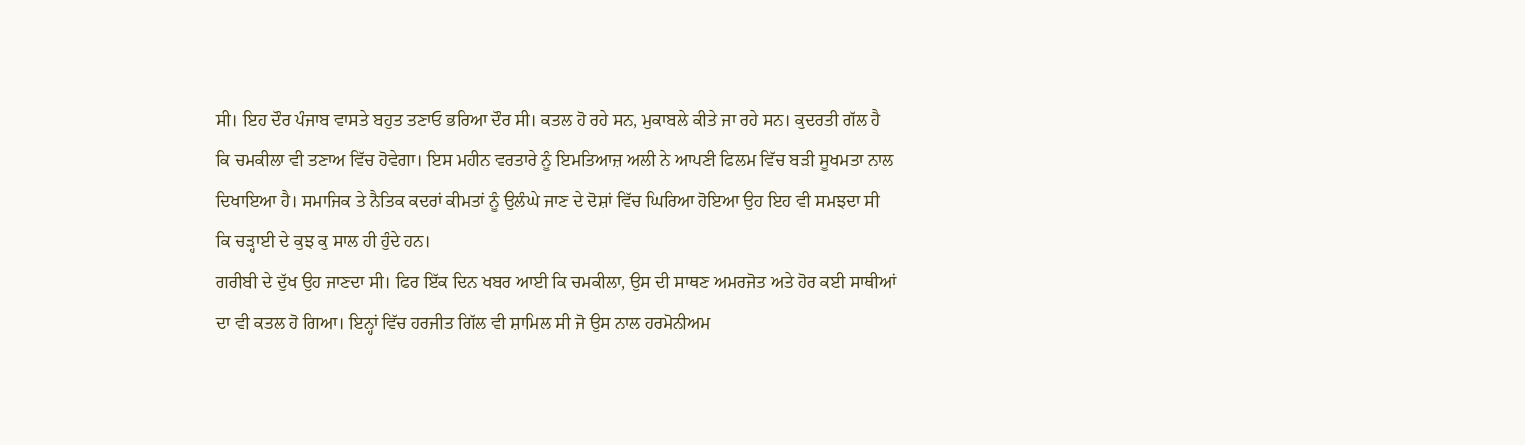ਸੀ। ਇਹ ਦੌਰ ਪੰਜਾਬ ਵਾਸਤੇ ਬਹੁਤ ਤਣਾਓ ਭਰਿਆ ਦੌਰ ਸੀ। ਕਤਲ ਹੋ ਰਹੇ ਸਨ, ਮੁਕਾਬਲੇ ਕੀਤੇ ਜਾ ਰਹੇ ਸਨ। ਕੁਦਰਤੀ ਗੱਲ ਹੈ ਕਿ ਚਮਕੀਲਾ ਵੀ ਤਣਾਅ ਵਿੱਚ ਹੋਵੇਗਾ। ਇਸ ਮਹੀਨ ਵਰਤਾਰੇ ਨੂੰ ਇਮਤਿਆਜ਼ ਅਲੀ ਨੇ ਆਪਣੀ ਫਿਲਮ ਵਿੱਚ ਬੜੀ ਸੂਖਮਤਾ ਨਾਲ ਦਿਖਾਇਆ ਹੈ। ਸਮਾਜਿਕ ਤੇ ਨੈਤਿਕ ਕਦਰਾਂ ਕੀਮਤਾਂ ਨੂੰ ਉਲੰਘੇ ਜਾਣ ਦੇ ਦੋਸ਼ਾਂ ਵਿੱਚ ਘਿਰਿਆ ਹੋਇਆ ਉਹ ਇਹ ਵੀ ਸਮਝਦਾ ਸੀ ਕਿ ਚੜ੍ਹਾਈ ਦੇ ਕੁਝ ਕੁ ਸਾਲ ਹੀ ਹੁੰਦੇ ਹਨ।
ਗਰੀਬੀ ਦੇ ਦੁੱਖ ਉਹ ਜਾਣਦਾ ਸੀ। ਫਿਰ ਇੱਕ ਦਿਨ ਖਬਰ ਆਈ ਕਿ ਚਮਕੀਲਾ, ਉਸ ਦੀ ਸਾਥਣ ਅਮਰਜੋਤ ਅਤੇ ਹੋਰ ਕਈ ਸਾਥੀਆਂ ਦਾ ਵੀ ਕਤਲ ਹੋ ਗਿਆ। ਇਨ੍ਹਾਂ ਵਿੱਚ ਹਰਜੀਤ ਗਿੱਲ ਵੀ ਸ਼ਾਮਿਲ ਸੀ ਜੋ ਉਸ ਨਾਲ ਹਰਮੋਨੀਅਮ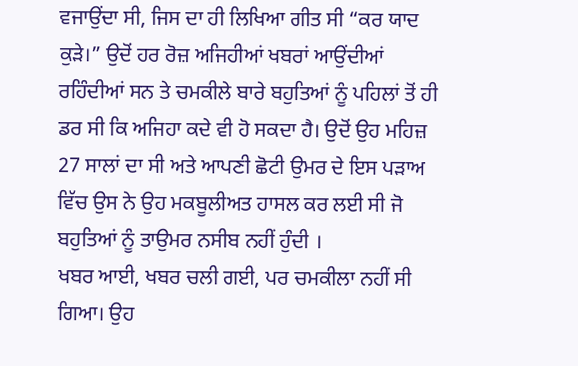ਵਜਾਉਂਦਾ ਸੀ, ਜਿਸ ਦਾ ਹੀ ਲਿਖਿਆ ਗੀਤ ਸੀ “ਕਰ ਯਾਦ ਕੁੜੇ।” ਉਦੋਂ ਹਰ ਰੋਜ਼ ਅਜਿਹੀਆਂ ਖਬਰਾਂ ਆਉਂਦੀਆਂ ਰਹਿੰਦੀਆਂ ਸਨ ਤੇ ਚਮਕੀਲੇ ਬਾਰੇ ਬਹੁਤਿਆਂ ਨੂੰ ਪਹਿਲਾਂ ਤੋਂ ਹੀ ਡਰ ਸੀ ਕਿ ਅਜਿਹਾ ਕਦੇ ਵੀ ਹੋ ਸਕਦਾ ਹੈ। ਉਦੋਂ ਉਹ ਮਹਿਜ਼ 27 ਸਾਲਾਂ ਦਾ ਸੀ ਅਤੇ ਆਪਣੀ ਛੋਟੀ ਉਮਰ ਦੇ ਇਸ ਪੜਾਅ ਵਿੱਚ ਉਸ ਨੇ ਉਹ ਮਕਬੂਲੀਅਤ ਹਾਸਲ ਕਰ ਲਈ ਸੀ ਜੋ ਬਹੁਤਿਆਂ ਨੂੰ ਤਾਉਮਰ ਨਸੀਬ ਨਹੀਂ ਹੁੰਦੀ ।
ਖਬਰ ਆਈ, ਖਬਰ ਚਲੀ ਗਈ, ਪਰ ਚਮਕੀਲਾ ਨਹੀਂ ਸੀ ਗਿਆ। ਉਹ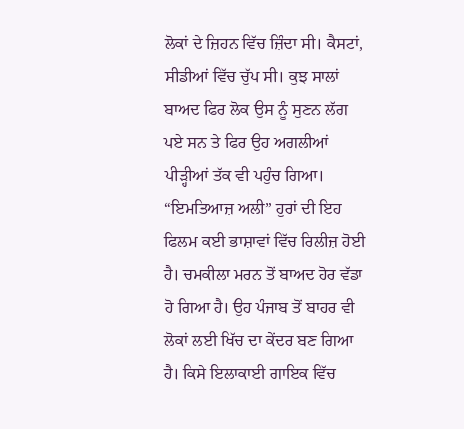ਲੋਕਾਂ ਦੇ ਜ਼ਿਹਨ ਵਿੱਚ ਜ਼ਿੰਦਾ ਸੀ। ਕੈਸਟਾਂ, ਸੀਡੀਆਂ ਵਿੱਚ ਚੁੱਪ ਸੀ। ਕੁਝ ਸਾਲਾਂ ਬਾਅਦ ਫਿਰ ਲੋਕ ਉਸ ਨੂੰ ਸੁਣਨ ਲੱਗ ਪਏ ਸਨ ਤੇ ਫਿਰ ਉਹ ਅਗਲੀਆਂ ਪੀੜ੍ਹੀਆਂ ਤੱਕ ਵੀ ਪਹੁੰਚ ਗਿਆ।
“ਇਮਤਿਆਜ਼ ਅਲੀ” ਹੁਰਾਂ ਦੀ ਇਹ ਫਿਲਮ ਕਈ ਭਾਸ਼ਾਵਾਂ ਵਿੱਚ ਰਿਲੀਜ਼ ਹੋਈ ਹੈ। ਚਮਕੀਲਾ ਮਰਨ ਤੋਂ ਬਾਅਦ ਹੋਰ ਵੱਡਾ ਹੋ ਗਿਆ ਹੈ। ਉਹ ਪੰਜਾਬ ਤੋਂ ਬਾਹਰ ਵੀ ਲੋਕਾਂ ਲਈ ਖਿੱਚ ਦਾ ਕੇਂਦਰ ਬਣ ਗਿਆ ਹੈ। ਕਿਸੇ ਇਲਾਕਾਈ ਗਾਇਕ ਵਿੱਚ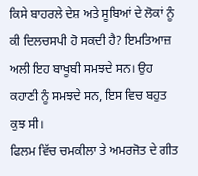ਕਿਸੇ ਬਾਹਰਲੇ ਦੇਸ਼ ਅਤੇ ਸੂਬਿਆਂ ਦੇ ਲੋਕਾਂ ਨੂੰ ਕੀ ਦਿਲਚਸਪੀ ਹੋ ਸਕਦੀ ਹੈ? ਇਮਤਿਆਜ਼ ਅਲੀ ਇਹ ਬਾਖੂਬੀ ਸਮਝਦੇ ਸਨ। ਉਹ ਕਹਾਣੀ ਨੂੰ ਸਮਝਦੇ ਸਨ, ਇਸ ਵਿਚ ਬਹੁਤ ਕੁਝ ਸੀ।
ਫਿਲਮ ਵਿੱਚ ਚਮਕੀਲਾ ਤੇ ਅਮਰਜੋਤ ਦੇ ਗੀਤ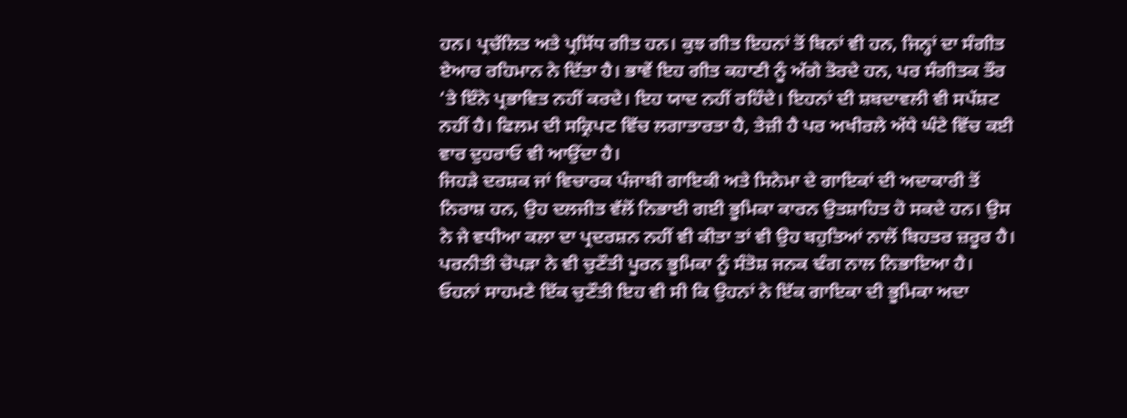ਹਨ। ਪ੍ਰਚੱਲਿਤ ਅਤੇ ਪ੍ਰਸਿੱਧ ਗੀਤ ਹਨ। ਕੁਝ ਗੀਤ ਇਹਨਾਂ ਤੋਂ ਬਿਨਾਂ ਵੀ ਹਨ, ਜਿਨ੍ਹਾਂ ਦਾ ਸੰਗੀਤ ਏਆਰ ਰਹਿਮਾਨ ਨੇ ਦਿੱਤਾ ਹੈ। ਭਾਵੇਂ ਇਹ ਗੀਤ ਕਹਾਣੀ ਨੂੰ ਅੱਗੇ ਤੋਰਦੇ ਹਨ, ਪਰ ਸੰਗੀਤਕ ਤੌਰ ‘ਤੇ ਇੰਨੇ ਪ੍ਰਭਾਵਿਤ ਨਹੀਂ ਕਰਦੇ। ਇਹ ਯਾਦ ਨਹੀਂ ਰਹਿੰਦੇ। ਇਹਨਾਂ ਦੀ ਸ਼ਬਦਾਵਲੀ ਵੀ ਸਪੱਸ਼ਟ ਨਹੀਂ ਹੈ। ਫਿਲਮ ਦੀ ਸਕ੍ਰਿਪਟ ਵਿੱਚ ਲਗਾਤਾਰਤਾ ਹੈ, ਤੇਜ਼ੀ ਹੈ ਪਰ ਅਖੀਰਲੇ ਅੱਧੇ ਘੰਟੇ ਵਿੱਚ ਕਈ ਵਾਰ ਦੁਹਰਾਓ ਵੀ ਆਉਂਦਾ ਹੈ।
ਜਿਹੜੇ ਦਰਸ਼ਕ ਜਾਂ ਵਿਚਾਰਕ ਪੰਜਾਬੀ ਗਾਇਕੀ ਅਤੇ ਸਿਨੇਮਾ ਦੇ ਗਾਇਕਾਂ ਦੀ ਅਦਾਕਾਰੀ ਤੋਂ ਨਿਰਾਸ਼ ਹਨ, ਉਹ ਦਲਜੀਤ ਵੱਲੋਂ ਨਿਭਾਈ ਗਈ ਭੂਮਿਕਾ ਕਾਰਨ ਉਤਸ਼ਾਹਿਤ ਹੋ ਸਕਦੇ ਹਨ। ਉਸ ਨੇ ਜੇ ਵਧੀਆ ਕਲਾ ਦਾ ਪ੍ਰਦਰਸ਼ਨ ਨਹੀਂ ਵੀ ਕੀਤਾ ਤਾਂ ਵੀ ਉਹ ਬਹੁਤਿਆਂ ਨਾਲੋਂ ਬਿਹਤਰ ਜ਼ਰੂਰ ਹੈ। ਪਰਨੀਤੀ ਚੋਪੜਾ ਨੇ ਵੀ ਚੁਣੌਤੀ ਪੂਰਨ ਭੂਮਿਕਾ ਨੂੰ ਸੰਤੋਸ਼ ਜਨਕ ਢੰਗ ਨਾਲ ਨਿਭਾਇਆ ਹੈ। ਓਹਨਾਂ ਸਾਹਮਣੇ ਇੱਕ ਚੁਣੌਤੀ ਇਹ ਵੀ ਸੀ ਕਿ ਉਹਨਾਂ ਨੇ ਇੱਕ ਗਾਇਕਾ ਦੀ ਭੂਮਿਕਾ ਅਦਾ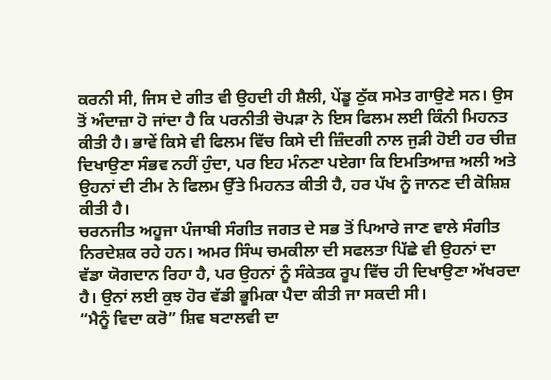ਕਰਨੀ ਸੀ, ਜਿਸ ਦੇ ਗੀਤ ਵੀ ਉਹਦੀ ਹੀ ਸ਼ੈਲੀ, ਪੇਂਡੂ ਠੁੱਕ ਸਮੇਤ ਗਾਉਣੇ ਸਨ। ਉਸ ਤੋਂ ਅੰਦਾਜ਼ਾ ਹੋ ਜਾਂਦਾ ਹੈ ਕਿ ਪਰਨੀਤੀ ਚੋਪੜਾ ਨੇ ਇਸ ਫਿਲਮ ਲਈ ਕਿੰਨੀ ਮਿਹਨਤ ਕੀਤੀ ਹੈ। ਭਾਵੇਂ ਕਿਸੇ ਵੀ ਫਿਲਮ ਵਿੱਚ ਕਿਸੇ ਦੀ ਜ਼ਿੰਦਗੀ ਨਾਲ ਜੁੜੀ ਹੋਈ ਹਰ ਚੀਜ਼ ਦਿਖਾਉਣਾ ਸੰਭਵ ਨਹੀਂ ਹੁੰਦਾ, ਪਰ ਇਹ ਮੰਨਣਾ ਪਏਗਾ ਕਿ ਇਮਤਿਆਜ਼ ਅਲੀ ਅਤੇ ਉਹਨਾਂ ਦੀ ਟੀਮ ਨੇ ਫਿਲਮ ਉੱਤੇ ਮਿਹਨਤ ਕੀਤੀ ਹੈ, ਹਰ ਪੱਖ ਨੂੰ ਜਾਨਣ ਦੀ ਕੋਸ਼ਿਸ਼ ਕੀਤੀ ਹੈ।
ਚਰਨਜੀਤ ਅਹੂਜਾ ਪੰਜਾਬੀ ਸੰਗੀਤ ਜਗਤ ਦੇ ਸਭ ਤੋਂ ਪਿਆਰੇ ਜਾਣ ਵਾਲੇ ਸੰਗੀਤ ਨਿਰਦੇਸ਼ਕ ਰਹੇ ਹਨ। ਅਮਰ ਸਿੰਘ ਚਮਕੀਲਾ ਦੀ ਸਫਲਤਾ ਪਿੱਛੇ ਵੀ ਉਹਨਾਂ ਦਾ ਵੱਡਾ ਯੋਗਦਾਨ ਰਿਹਾ ਹੈ, ਪਰ ਉਹਨਾਂ ਨੂੰ ਸੰਕੇਤਕ ਰੂਪ ਵਿੱਚ ਹੀ ਦਿਖਾਉਣਾ ਅੱਖਰਦਾ ਹੈ। ਉਨਾਂ ਲਈ ਕੁਝ ਹੋਰ ਵੱਡੀ ਭੂਮਿਕਾ ਪੈਦਾ ਕੀਤੀ ਜਾ ਸਕਦੀ ਸੀ।
“ਮੈਨੂੰ ਵਿਦਾ ਕਰੋ” ਸ਼ਿਵ ਬਟਾਲਵੀ ਦਾ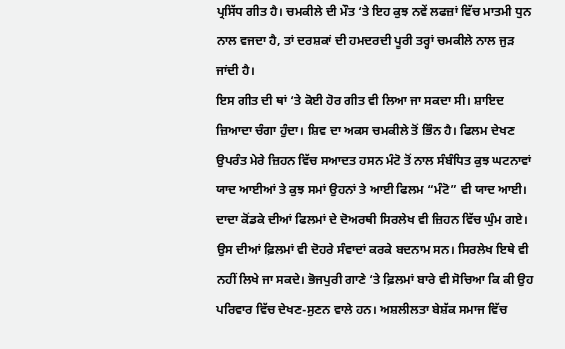ਪ੍ਰਸਿੱਧ ਗੀਤ ਹੈ। ਚਮਕੀਲੇ ਦੀ ਮੌਤ ‘ਤੇ ਇਹ ਕੁਝ ਨਵੇਂ ਲਫਜ਼ਾਂ ਵਿੱਚ ਮਾਤਮੀ ਧੁਨ ਨਾਲ ਵਜਦਾ ਹੈ, ਤਾਂ ਦਰਸ਼ਕਾਂ ਦੀ ਹਮਦਰਦੀ ਪੂਰੀ ਤਰ੍ਹਾਂ ਚਮਕੀਲੇ ਨਾਲ ਜੁੜ ਜਾਂਦੀ ਹੈ।
ਇਸ ਗੀਤ ਦੀ ਥਾਂ ‘ਤੇ ਕੋਈ ਹੋਰ ਗੀਤ ਵੀ ਲਿਆ ਜਾ ਸਕਦਾ ਸੀ। ਸ਼ਾਇਦ ਜ਼ਿਆਦਾ ਚੰਗਾ ਹੁੰਦਾ। ਸ਼ਿਵ ਦਾ ਅਕਸ ਚਮਕੀਲੇ ਤੋਂ ਭਿੰਨ ਹੈ। ਫਿਲਮ ਦੇਖਣ ਉਪਰੰਤ ਮੇਰੇ ਜ਼ਿਹਨ ਵਿੱਚ ਸਆਦਤ ਹਸਨ ਮੰਟੋ ਤੋਂ ਨਾਲ ਸੰਬੰਧਿਤ ਕੁਝ ਘਟਨਾਵਾਂ ਯਾਦ ਆਈਆਂ ਤੇ ਕੁਝ ਸਮਾਂ ਉਹਨਾਂ ਤੇ ਆਈ ਫਿਲਮ “ਮੰਟੋ” ਵੀ ਯਾਦ ਆਈ। ਦਾਦਾ ਕੋਂਡਕੇ ਦੀਆਂ ਫਿਲਮਾਂ ਦੇ ਦੋਅਰਥੀ ਸਿਰਲੇਖ ਵੀ ਜ਼ਿਹਨ ਵਿੱਚ ਘੁੰਮ ਗਏ।
ਉਸ ਦੀਆਂ ਫ਼ਿਲਮਾਂ ਵੀ ਦੋਹਰੇ ਸੰਵਾਦਾਂ ਕਰਕੇ ਬਦਨਾਮ ਸਨ। ਸਿਰਲੇਖ ਇਥੇ ਵੀ ਨਹੀਂ ਲਿਖੇ ਜਾ ਸਕਦੇ। ਭੋਜਪੁਰੀ ਗਾਣੇ ‘ਤੇ ਫ਼ਿਲਮਾਂ ਬਾਰੇ ਵੀ ਸੋਚਿਆ ਕਿ ਕੀ ਉਹ ਪਰਿਵਾਰ ਵਿੱਚ ਦੇਖਣ-ਸੁਣਨ ਵਾਲੇ ਹਨ। ਅਸ਼ਲੀਲਤਾ ਬੇਸ਼ੱਕ ਸਮਾਜ ਵਿੱਚ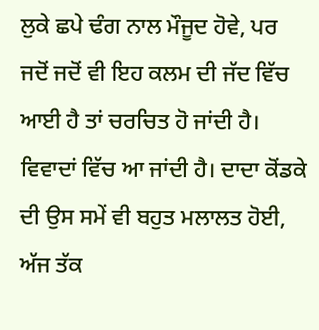ਲੁਕੇ ਛਪੇ ਢੰਗ ਨਾਲ ਮੌਜੂਦ ਹੋਵੇ, ਪਰ ਜਦੋਂ ਜਦੋਂ ਵੀ ਇਹ ਕਲਮ ਦੀ ਜੱਦ ਵਿੱਚ ਆਈ ਹੈ ਤਾਂ ਚਰਚਿਤ ਹੋ ਜਾਂਦੀ ਹੈ। ਵਿਵਾਦਾਂ ਵਿੱਚ ਆ ਜਾਂਦੀ ਹੈ। ਦਾਦਾ ਕੋਂਡਕੇ ਦੀ ਉਸ ਸਮੇਂ ਵੀ ਬਹੁਤ ਮਲਾਲਤ ਹੋਈ, ਅੱਜ ਤੱਕ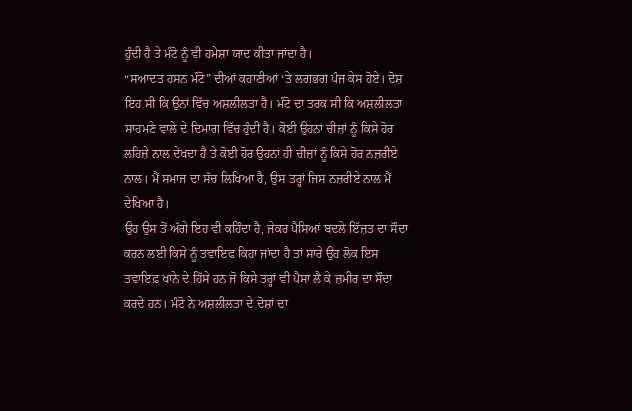ਹੁੰਦੀ ਹੈ ਤੇ ਮੰਟੋ ਨੂੰ ਵੀ ਹਮੇਸ਼ਾ ਯਾਦ ਕੀਤਾ ਜਾਂਦਾ ਹੈ।
“ਸਆਦਤ ਹਸਨ ਮੰਟੋ” ਦੀਆਂ ਕਹਾਣੀਆਂ ‘ਤੇ ਲਗਭਗ ਪੰਜ ਕੇਸ ਹੋਏ। ਦੋਸ਼ ਇਹ ਸੀ ਕਿ ਉਨਾਂ ਵਿੱਚ ਅਸ਼ਲੀਲਤਾ ਹੈ। ਮੰਟੋ ਦਾ ਤਰਕ ਸੀ ਕਿ ਅਸ਼ਲੀਲਤਾ ਸਾਹਮਣੇ ਵਾਲੇ ਦੇ ਦਿਮਾਗ ਵਿੱਚ ਹੁੰਦੀ ਹੈ। ਕੋਈ ਉਹਨਾਂ ਚੀਜ਼ਾਂ ਨੂੰ ਕਿਸੇ ਹੋਰ ਲਹਿਜ਼ੇ ਨਾਲ ਦੇਖਦਾ ਹੈ ਤੇ ਕੋਈ ਹੋਰ ਉਹਨਾਂ ਹੀ ਚੀਜ਼ਾਂ ਨੂੰ ਕਿਸੇ ਹੋਰ ਨਜ਼ਰੀਏ ਨਾਲ। ਮੈਂ ਸਮਾਜ ਦਾ ਸੱਚ ਲਿਖਿਆ ਹੈ, ਉਸ ਤਰ੍ਹਾਂ ਜਿਸ ਨਜ਼ਰੀਏ ਨਾਲ ਮੈਂ ਦੇਖਿਆ ਹੈ।
ਉਹ ਉਸ ਤੋਂ ਅੱਗੇ ਇਹ ਵੀ ਕਹਿੰਦਾ ਹੈ, ਜੇਕਰ ਪੈਸਿਆਂ ਬਦਲੇ ਇੱਜ਼ਤ ਦਾ ਸੌਦਾ ਕਰਨ ਲਈ ਕਿਸੇ ਨੂੰ ਤਵਾਇਫ ਕਿਹਾ ਜਾਂਦਾ ਹੈ ਤਾਂ ਸਾਰੇ ਉਹ ਲੋਕ ਇਸ ਤਵਾਇਫ਼ ਖਾਨੇ ਦੇ ਹਿੱਸੇ ਹਨ ਜੋ ਕਿਸੇ ਤਰ੍ਹਾਂ ਵੀ ਪੈਸਾ ਲੈ ਕੇ ਜ਼ਮੀਰ ਦਾ ਸੌਦਾ ਕਰਦੇ ਹਨ। ਮੰਟੋ ਨੇ ਅਸ਼ਲੀਲਤਾ ਦੇ ਦੋਸ਼ਾਂ ਦਾ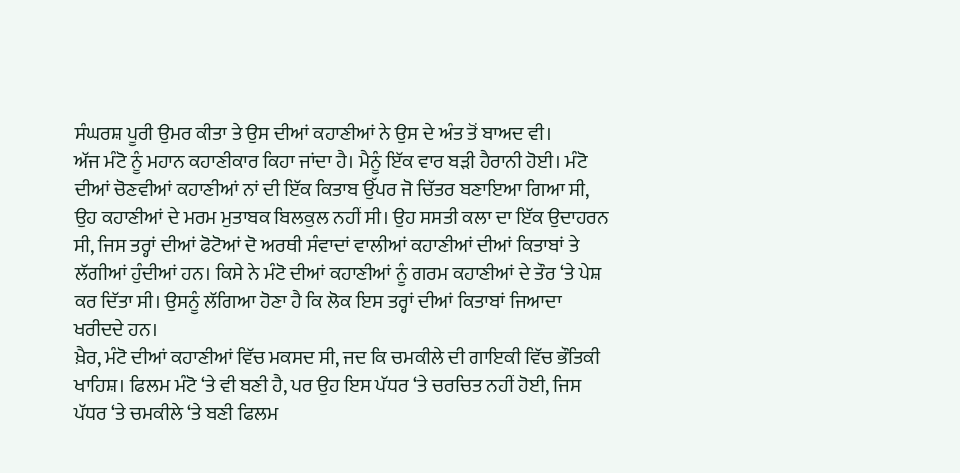ਸੰਘਰਸ਼ ਪੂਰੀ ਉਮਰ ਕੀਤਾ ਤੇ ਉਸ ਦੀਆਂ ਕਹਾਣੀਆਂ ਨੇ ਉਸ ਦੇ ਅੰਤ ਤੋਂ ਬਾਅਦ ਵੀ।
ਅੱਜ ਮੰਟੋ ਨੂੰ ਮਹਾਨ ਕਹਾਣੀਕਾਰ ਕਿਹਾ ਜਾਂਦਾ ਹੈ। ਮੈਨੂੰ ਇੱਕ ਵਾਰ ਬੜੀ ਹੈਰਾਨੀ ਹੋਈ। ਮੰਟੋ ਦੀਆਂ ਚੋਣਵੀਆਂ ਕਹਾਣੀਆਂ ਨਾਂ ਦੀ ਇੱਕ ਕਿਤਾਬ ਉੱਪਰ ਜੋ ਚਿੱਤਰ ਬਣਾਇਆ ਗਿਆ ਸੀ, ਉਹ ਕਹਾਣੀਆਂ ਦੇ ਮਰਮ ਮੁਤਾਬਕ ਬਿਲਕੁਲ ਨਹੀਂ ਸੀ। ਉਹ ਸਸਤੀ ਕਲਾ ਦਾ ਇੱਕ ਉਦਾਹਰਨ ਸੀ, ਜਿਸ ਤਰ੍ਹਾਂ ਦੀਆਂ ਫੋਟੋਆਂ ਦੋ ਅਰਥੀ ਸੰਵਾਦਾਂ ਵਾਲੀਆਂ ਕਹਾਣੀਆਂ ਦੀਆਂ ਕਿਤਾਬਾਂ ਤੇ ਲੱਗੀਆਂ ਹੁੰਦੀਆਂ ਹਨ। ਕਿਸੇ ਨੇ ਮੰਟੋ ਦੀਆਂ ਕਹਾਣੀਆਂ ਨੂੰ ਗਰਮ ਕਹਾਣੀਆਂ ਦੇ ਤੌਰ ‘ਤੇ ਪੇਸ਼ ਕਰ ਦਿੱਤਾ ਸੀ। ਉਸਨੂੰ ਲੱਗਿਆ ਹੋਣਾ ਹੈ ਕਿ ਲੋਕ ਇਸ ਤਰ੍ਹਾਂ ਦੀਆਂ ਕਿਤਾਬਾਂ ਜਿਆਦਾ ਖਰੀਦਦੇ ਹਨ।
ਖ਼ੈਰ, ਮੰਟੋ ਦੀਆਂ ਕਹਾਣੀਆਂ ਵਿੱਚ ਮਕਸਦ ਸੀ, ਜਦ ਕਿ ਚਮਕੀਲੇ ਦੀ ਗਾਇਕੀ ਵਿੱਚ ਭੌਤਿਕੀ ਖਾਹਿਸ਼। ਫਿਲਮ ਮੰਟੋ ‘ਤੇ ਵੀ ਬਣੀ ਹੈ, ਪਰ ਉਹ ਇਸ ਪੱਧਰ ‘ਤੇ ਚਰਚਿਤ ਨਹੀਂ ਹੋਈ, ਜਿਸ ਪੱਧਰ ‘ਤੇ ਚਮਕੀਲੇ ‘ਤੇ ਬਣੀ ਫਿਲਮ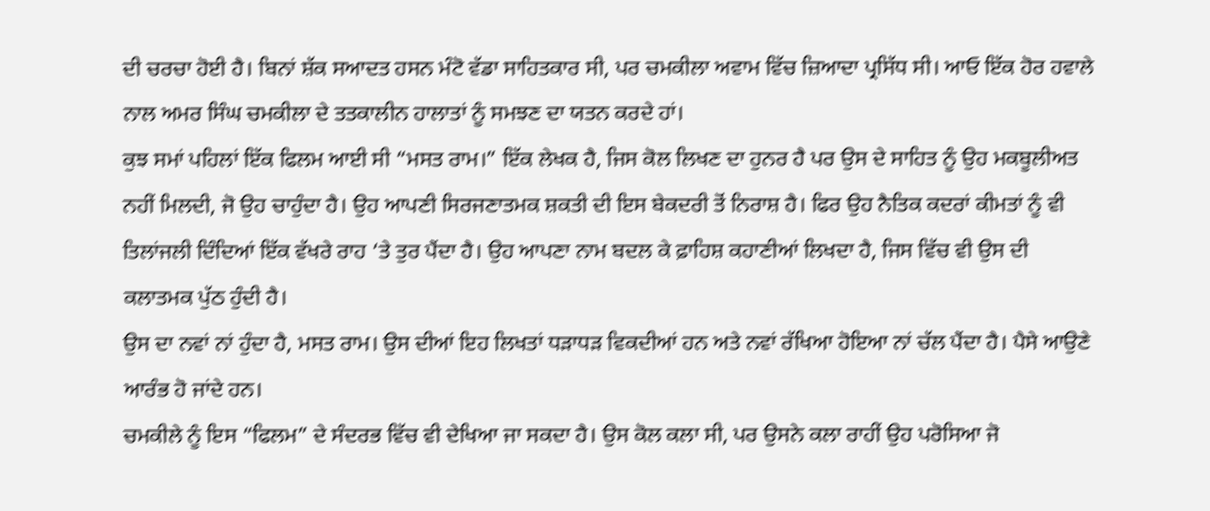ਦੀ ਚਰਚਾ ਹੋਈ ਹੈ। ਬਿਨਾਂ ਸ਼ੱਕ ਸਆਦਤ ਹਸਨ ਮੰਟੋ ਵੱਡਾ ਸਾਹਿਤਕਾਰ ਸੀ, ਪਰ ਚਮਕੀਲਾ ਅਵਾਮ ਵਿੱਚ ਜ਼ਿਆਦਾ ਪ੍ਰਸਿੱਧ ਸੀ। ਆਓ ਇੱਕ ਹੋਰ ਹਵਾਲੇ ਨਾਲ ਅਮਰ ਸਿੰਘ ਚਮਕੀਲਾ ਦੇ ਤਤਕਾਲੀਨ ਹਾਲਾਤਾਂ ਨੂੰ ਸਮਝਣ ਦਾ ਯਤਨ ਕਰਦੇ ਹਾਂ।
ਕੁਝ ਸਮਾਂ ਪਹਿਲਾਂ ਇੱਕ ਫਿਲਮ ਆਈ ਸੀ “ਮਸਤ ਰਾਮ।” ਇੱਕ ਲੇਖਕ ਹੈ, ਜਿਸ ਕੋਲ ਲਿਖਣ ਦਾ ਹੁਨਰ ਹੈ ਪਰ ਉਸ ਦੇ ਸਾਹਿਤ ਨੂੰ ਉਹ ਮਕਬੂਲੀਅਤ ਨਹੀਂ ਮਿਲਦੀ, ਜੋ ਉਹ ਚਾਹੁੰਦਾ ਹੈ। ਉਹ ਆਪਣੀ ਸਿਰਜਣਾਤਮਕ ਸ਼ਕਤੀ ਦੀ ਇਸ ਬੇਕਦਰੀ ਤੋਂ ਨਿਰਾਸ਼ ਹੈ। ਫਿਰ ਉਹ ਨੈਤਿਕ ਕਦਰਾਂ ਕੀਮਤਾਂ ਨੂੰ ਵੀ ਤਿਲਾਂਜਲੀ ਦਿੰਦਿਆਂ ਇੱਕ ਵੱਖਰੇ ਰਾਹ ‘ਤੇ ਤੁਰ ਪੈਂਦਾ ਹੈ। ਉਹ ਆਪਣਾ ਨਾਮ ਬਦਲ ਕੇ ਫ਼ਾਹਿਸ਼ ਕਹਾਣੀਆਂ ਲਿਖਦਾ ਹੈ, ਜਿਸ ਵਿੱਚ ਵੀ ਉਸ ਦੀ ਕਲਾਤਮਕ ਪੁੱਠ ਹੁੰਦੀ ਹੈ।
ਉਸ ਦਾ ਨਵਾਂ ਨਾਂ ਹੁੰਦਾ ਹੈ, ਮਸਤ ਰਾਮ। ਉਸ ਦੀਆਂ ਇਹ ਲਿਖਤਾਂ ਧੜਾਧੜ ਵਿਕਦੀਆਂ ਹਨ ਅਤੇ ਨਵਾਂ ਰੱਖਿਆ ਹੋਇਆ ਨਾਂ ਚੱਲ ਪੈਂਦਾ ਹੈ। ਪੈਸੇ ਆਉਣੇ ਆਰੰਭ ਹੋ ਜਾਂਦੇ ਹਨ।
ਚਮਕੀਲੇ ਨੂੰ ਇਸ “ਫਿਲਮ” ਦੇ ਸੰਦਰਭ ਵਿੱਚ ਵੀ ਦੇਖਿਆ ਜਾ ਸਕਦਾ ਹੈ। ਉਸ ਕੋਲ ਕਲਾ ਸੀ, ਪਰ ਉਸਨੇ ਕਲਾ ਰਾਹੀਂ ਉਹ ਪਰੋਸਿਆ ਜੋ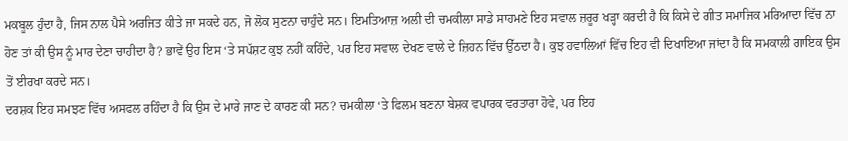ਮਕਬੂਲ ਹੁੰਦਾ ਹੈ, ਜਿਸ ਨਾਲ ਪੈਸੇ ਅਰਜਿਤ ਕੀਤੇ ਜਾ ਸਕਦੇ ਹਨ, ਜੋ ਲੋਕ ਸੁਣਨਾ ਚਾਹੁੰਦੇ ਸਨ। ਇਮਤਿਆਜ਼ ਅਲੀ ਦੀ ਚਮਕੀਲਾ ਸਾਡੇ ਸਾਹਮਣੇ ਇਹ ਸਵਾਲ ਜ਼ਰੂਰ ਖੜ੍ਹਾ ਕਰਦੀ ਹੈ ਕਿ ਕਿਸੇ ਦੇ ਗੀਤ ਸਮਾਜਿਕ ਮਰਿਆਦਾ ਵਿੱਚ ਨਾ ਹੋਣ ਤਾਂ ਕੀ ਉਸ ਨੂੰ ਮਾਰ ਦੇਣਾ ਚਾਹੀਦਾ ਹੈ? ਭਾਵੇਂ ਉਹ ਇਸ ‘ਤੇ ਸਪੱਸ਼ਟ ਕੁਝ ਨਹੀਂ ਕਹਿੰਦੇ, ਪਰ ਇਹ ਸਵਾਲ ਦੇਖਣ ਵਾਲੇ ਦੇ ਜ਼ਿਹਨ ਵਿੱਚ ਉੱਠਦਾ ਹੈ। ਕੁਝ ਹਵਾਲਿਆਂ ਵਿੱਚ ਇਹ ਵੀ ਦਿਖਾਇਆ ਜਾਂਦਾ ਹੈ ਕਿ ਸਮਕਾਲੀ ਗਾਇਕ ਉਸ ਤੋਂ ਈਰਖਾ ਕਰਦੇ ਸਨ।
ਦਰਸ਼ਕ ਇਹ ਸਮਝਣ ਵਿੱਚ ਅਸਫਲ ਰਹਿੰਦਾ ਹੈ ਕਿ ਉਸ ਦੇ ਮਾਰੇ ਜਾਣ ਦੇ ਕਾਰਣ ਕੀ ਸਨ? ਚਮਕੀਲਾ ‘ਤੇ ਫਿਲਮ ਬਣਨਾ ਬੇਸ਼ਕ ਵਪਾਰਕ ਵਰਤਾਰਾ ਹੋਵੇ, ਪਰ ਇਹ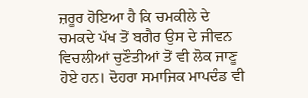ਜ਼ਰੂਰ ਹੋਇਆ ਹੈ ਕਿ ਚਮਕੀਲੇ ਦੇ ਚਮਕਦੇ ਪੱਖ ਤੋਂ ਬਗੈਰ ਉਸ ਦੇ ਜੀਵਨ ਵਿਚਲੀਆਂ ਚੁਣੌਤੀਆਂ ਤੋਂ ਵੀ ਲੋਕ ਜਾਣੂ ਹੋਏ ਹਨ। ਦੋਹਰਾ ਸਮਾਜਿਕ ਮਾਪਦੰਡ ਵੀ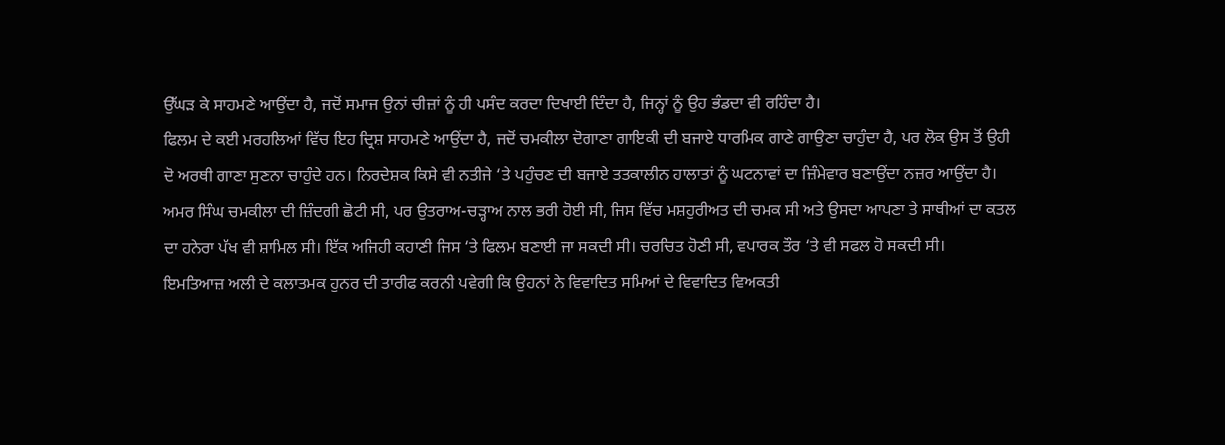ਉੱਘੜ ਕੇ ਸਾਹਮਣੇ ਆਉਂਦਾ ਹੈ, ਜਦੋਂ ਸਮਾਜ ਉਨਾਂ ਚੀਜ਼ਾਂ ਨੂੰ ਹੀ ਪਸੰਦ ਕਰਦਾ ਦਿਖਾਈ ਦਿੰਦਾ ਹੈ, ਜਿਨ੍ਹਾਂ ਨੂੰ ਉਹ ਭੰਡਦਾ ਵੀ ਰਹਿੰਦਾ ਹੈ।
ਫਿਲਮ ਦੇ ਕਈ ਮਰਹਲਿਆਂ ਵਿੱਚ ਇਹ ਦ੍ਰਿਸ਼ ਸਾਹਮਣੇ ਆਉਂਦਾ ਹੈ, ਜਦੋਂ ਚਮਕੀਲਾ ਦੋਗਾਣਾ ਗਾਇਕੀ ਦੀ ਬਜਾਏ ਧਾਰਮਿਕ ਗਾਣੇ ਗਾਉਣਾ ਚਾਹੁੰਦਾ ਹੈ, ਪਰ ਲੋਕ ਉਸ ਤੋਂ ਉਹੀ ਦੋ ਅਰਥੀ ਗਾਣਾ ਸੁਣਨਾ ਚਾਹੁੰਦੇ ਹਨ। ਨਿਰਦੇਸ਼ਕ ਕਿਸੇ ਵੀ ਨਤੀਜੇ ‘ਤੇ ਪਹੁੰਚਣ ਦੀ ਬਜਾਏ ਤਤਕਾਲੀਨ ਹਾਲਾਤਾਂ ਨੂੰ ਘਟਨਾਵਾਂ ਦਾ ਜ਼ਿੰਮੇਵਾਰ ਬਣਾਉਂਦਾ ਨਜ਼ਰ ਆਉਂਦਾ ਹੈ।
ਅਮਰ ਸਿੰਘ ਚਮਕੀਲਾ ਦੀ ਜ਼ਿੰਦਗੀ ਛੋਟੀ ਸੀ, ਪਰ ਉਤਰਾਅ-ਚੜ੍ਹਾਅ ਨਾਲ ਭਰੀ ਹੋਈ ਸੀ, ਜਿਸ ਵਿੱਚ ਮਸ਼ਹੁਰੀਅਤ ਦੀ ਚਮਕ ਸੀ ਅਤੇ ਉਸਦਾ ਆਪਣਾ ਤੇ ਸਾਥੀਆਂ ਦਾ ਕਤਲ ਦਾ ਹਨੇਰਾ ਪੱਖ ਵੀ ਸ਼ਾਮਿਲ ਸੀ। ਇੱਕ ਅਜਿਹੀ ਕਹਾਣੀ ਜਿਸ ‘ਤੇ ਫਿਲਮ ਬਣਾਈ ਜਾ ਸਕਦੀ ਸੀ। ਚਰਚਿਤ ਹੋਣੀ ਸੀ, ਵਪਾਰਕ ਤੌਰ ‘ਤੇ ਵੀ ਸਫਲ ਹੋ ਸਕਦੀ ਸੀ।
ਇਮਤਿਆਜ਼ ਅਲੀ ਦੇ ਕਲਾਤਮਕ ਹੁਨਰ ਦੀ ਤਾਰੀਫ ਕਰਨੀ ਪਵੇਗੀ ਕਿ ਉਹਨਾਂ ਨੇ ਵਿਵਾਦਿਤ ਸਮਿਆਂ ਦੇ ਵਿਵਾਦਿਤ ਵਿਅਕਤੀ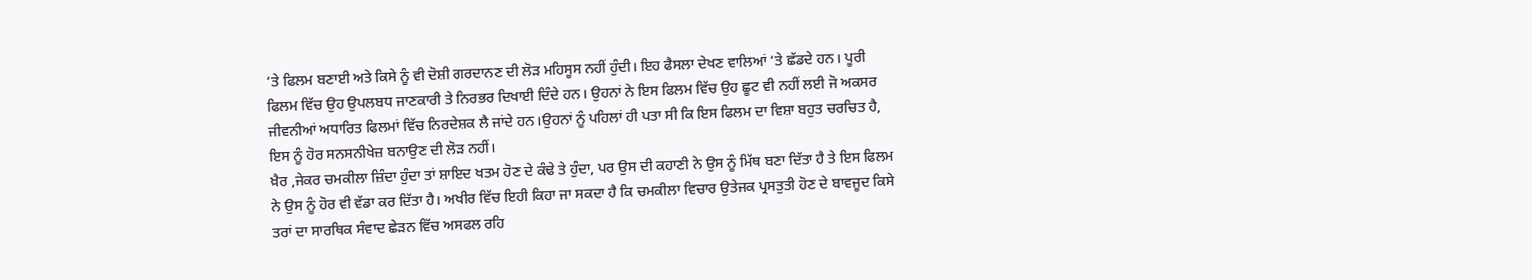‘ਤੇ ਫਿਲਮ ਬਣਾਈ ਅਤੇ ਕਿਸੇ ਨੂੰ ਵੀ ਦੋਸ਼ੀ ਗਰਦਾਨਣ ਦੀ ਲੋੜ ਮਹਿਸੂਸ ਨਹੀਂ ਹੁੰਦੀ। ਇਹ ਫੈਸਲਾ ਦੇਖਣ ਵਾਲਿਆਂ ‘ਤੇ ਛੱਡਦੇ ਹਨ। ਪੂਰੀ ਫਿਲਮ ਵਿੱਚ ਉਹ ਉਪਲਬਧ ਜਾਣਕਾਰੀ ਤੇ ਨਿਰਭਰ ਦਿਖਾਈ ਦਿੰਦੇ ਹਨ। ਉਹਨਾਂ ਨੇ ਇਸ ਫਿਲਮ ਵਿੱਚ ਉਹ ਛੂਟ ਵੀ ਨਹੀਂ ਲਈ ਜੋ ਅਕਸਰ ਜੀਵਨੀਆਂ ਅਧਾਰਿਤ ਫਿਲਮਾਂ ਵਿੱਚ ਨਿਰਦੇਸ਼ਕ ਲੈ ਜਾਂਦੇ ਹਨ।ਉਹਨਾਂ ਨੂੰ ਪਹਿਲਾਂ ਹੀ ਪਤਾ ਸੀ ਕਿ ਇਸ ਫਿਲਮ ਦਾ ਵਿਸ਼ਾ ਬਹੁਤ ਚਰਚਿਤ ਹੈ, ਇਸ ਨੂੰ ਹੋਰ ਸਨਸਨੀਖੇਜ਼ ਬਨਾਉਣ ਦੀ ਲੋੜ ਨਹੀਂ।
ਖ਼ੈਰ ,ਜੇਕਰ ਚਮਕੀਲਾ ਜ਼ਿੰਦਾ ਹੁੰਦਾ ਤਾਂ ਸ਼ਾਇਦ ਖਤਮ ਹੋਣ ਦੇ ਕੰਢੇ ਤੇ ਹੁੰਦਾ, ਪਰ ਉਸ ਦੀ ਕਹਾਣੀ ਨੇ ਉਸ ਨੂੰ ਮਿੱਥ ਬਣਾ ਦਿੱਤਾ ਹੈ ਤੇ ਇਸ ਫਿਲਮ ਨੇ ਉਸ ਨੂੰ ਹੋਰ ਵੀ ਵੱਡਾ ਕਰ ਦਿੱਤਾ ਹੈ। ਅਖੀਰ ਵਿੱਚ ਇਹੀ ਕਿਹਾ ਜਾ ਸਕਦਾ ਹੈ ਕਿ ਚਮਕੀਲਾ ਵਿਚਾਰ ਉਤੇਜਕ ਪ੍ਰਸਤੁਤੀ ਹੋਣ ਦੇ ਬਾਵਜੂਦ ਕਿਸੇ ਤਰਾਂ ਦਾ ਸਾਰਥਿਕ ਸੰਵਾਦ ਛੇੜਨ ਵਿੱਚ ਅਸਫਲ ਰਹਿ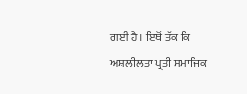ਗਈ ਹੈ। ਇਥੋਂ ਤੱਕ ਕਿ ਅਸ਼ਲੀਲਤਾ ਪ੍ਰਤੀ ਸਮਾਜਿਕ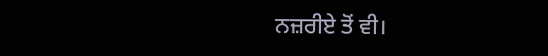ਨਜ਼ਰੀਏ ਤੋਂ ਵੀ।